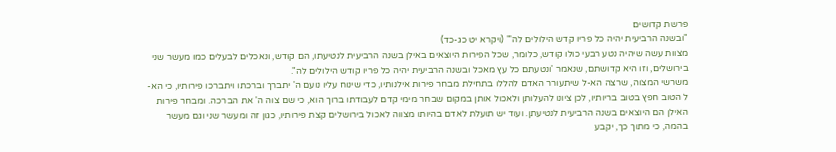פרשת קדושים
"ובשנה הרביעית יהיה כל פריו קדש הילולים לה'" (ויקרא יט כג-כד)
מצוות עשה שיהיה נטע רבעי כולו קודש, כלומר, שכל הפירות היוצאים באילן בשנה הרביעית לנטיעתו, הם קודש, ונאכלים לבעלים כמו מעשר שני בירושלים, וזו היא קדושתם, שנאמר 'ונטעתם כל עץ מאכל ובשנה הרביעית יהיה כל פריו קודש הילולים לה".
משרשי המצוה, שרצה הא-ל שיתעורר האדם להללו בתחילת מבחר פירות אילנותיו, כדי שינוח עליו נועם ה' יתברך וברכתו ויתברכו פירותיו, כי הא-ל הטוב חפץ בטוב בריותיו, לכן ציונו להעלותן ולאכול אותן במקום שבחר מימי קדם לעבודתו ברוך הוא, כי שם צוה ה' את הברכה. ומבחר פירות האילן הם היוצאים בשנה הרביעית לנטיעתן. ועוד יש תועלת לאדם בהיותו מצווה לאכול בירושלים קצת פירותיו, כגון זה ומעשר שני וגם מעשר בהמה, כי מתוך כך, יקבע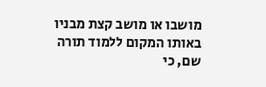מושבו או מושב קצת מבניו באותו המקום ללמוד תורה שם, כי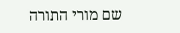שם מורי התורה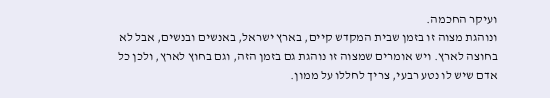ועיקר החכמה.
ונוהגת מצוה זו בזמן שבית המקדש קיים, בארץ ישראל, באנשים ובנשים, אבל לא בחוצה לארץ. ויש אומרים שמצוה זו נוהגת גם בזמן הזה, וגם בחוץ לארץ, ולכן כל אדם שיש לו נטע רבעי, צריך לחללו על ממון.